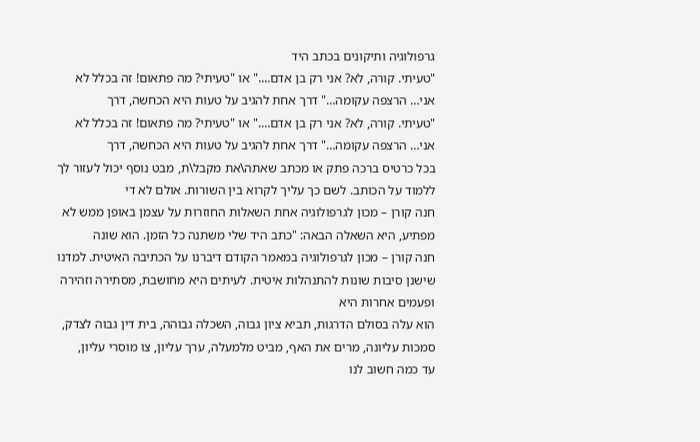גרפולוגיה ותיקונים בכתב היד
"טעיתי. קורה, לא? אני רק בן אדם…." או "טעיתי? מה פתאום! זה בכלל לא אני… הרצפה עקומה…" דרך אחת להגיב על טעות היא הכחשה, דרך
"טעיתי. קורה, לא? אני רק בן אדם…." או "טעיתי? מה פתאום! זה בכלל לא אני… הרצפה עקומה…" דרך אחת להגיב על טעות היא הכחשה, דרך
בכל כרטיס ברכה פתק או מכתב שאתה\את מקבל\ת, מבט נוסף יכול לעזור לך ללמוד על הכותב. לשם כך עליך לקרוא בין השורות. אולם לא די
חנה קורן – מכון לגרפולוגיה אחת השאלות החוזרות על עצמן באופן ממש לא מפתיע, היא השאלה הבאה: "כתב היד שלי משתנה כל הזמן. הוא שונה
חנה קורן – מכון לגרפולוגיה במאמר הקודם דיברנו על הכתיבה האיטית. למדנו שישנן סיבות שונות להתנהלות איטית. לעיתים היא מחושבת, מסתירה וזהירה ופעמים אחרות היא
הוא עלה בסולם הדרגות, תביא ציון גבוה, השכלה גבוהה, בית דין גבוה לצדק, סמכות עליונה, מרים את האף, מביט מלמעלה, ערך עליון, צו מוסרי עליון,
עד כמה חשוב לנו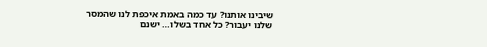שיבינו אותנו? עד כמה באמת איכפת לנו שהמסר שלנו יעבור? כל אחד בשלו… ישנם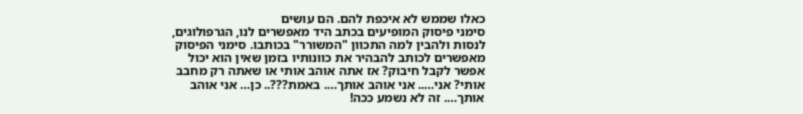כאלו שממש לא איכפת להם. הם עושים
סימני פיסוק המופיעים בכתב היד מאפשרים לנו, הגרפולוגים, לנסות ולהבין למה התכוון "המשורר" בכותבו. סימני הפיסוק מאפשרים לכותב להבהיר את כוונותיו בזמן שאין הוא יכול
אפשר לקבל חיבוק? אז אתה אוהב אותי או שאתה רק מחבב אותי? אני….. אני אוהב אותך…. באמת???.. כן… אני אוהב אותך…. זה לא נשמע ככה!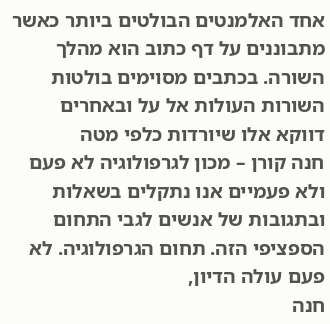אחד האלמנטים הבולטים ביותר כאשר מתבוננים על דף כתוב הוא מהלך השורה. בכתבים מסוימים בולטות השורות העולות אל על ובאחרים דווקא אלו שיורדות כלפי מטה
חנה קורן – מכון לגרפולוגיה לא פעם ולא פעמיים אנו נתקלים בשאלות ובתגובות של אנשים לגבי התחום הספציפי הזה. תחום הגרפולוגיה. לא פעם עולה הדיון,
חנה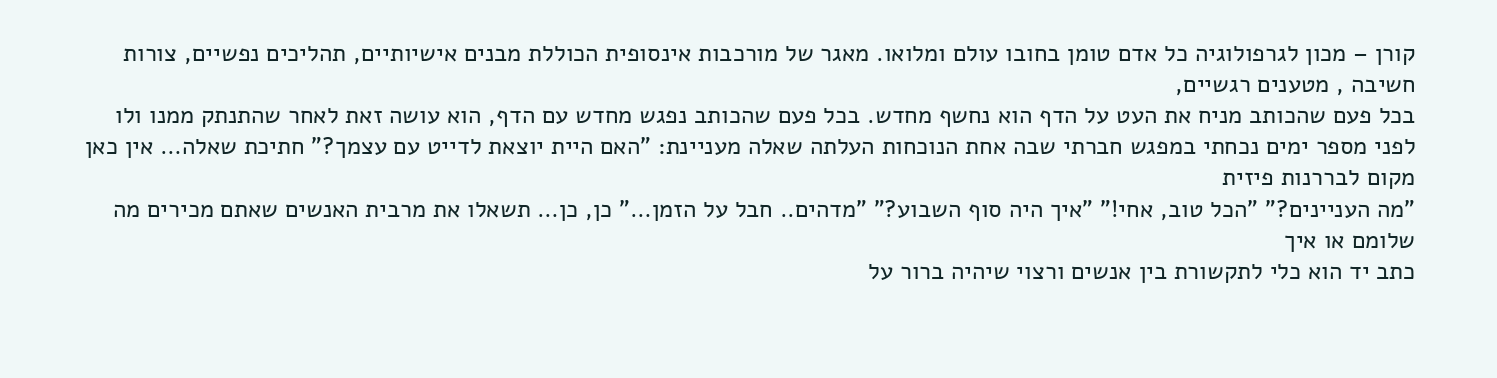קורן – מכון לגרפולוגיה כל אדם טומן בחובו עולם ומלואו. מאגר של מורכבות אינסופית הכוללת מבנים אישיותיים, תהליכים נפשיים, צורות חשיבה , מטענים רגשיים,
בכל פעם שהכותב מניח את העט על הדף הוא נחשף מחדש. בכל פעם שהכותב נפגש מחדש עם הדף, הוא עושה זאת לאחר שהתנתק ממנו ולו
לפני מספר ימים נכחתי במפגש חברתי שבה אחת הנוכחות העלתה שאלה מעניינת: "האם היית יוצאת לדייט עם עצמך?" חתיכת שאלה… אין כאן מקום לבררנות פיזית
"מה העניינים?" "הכל טוב, אחי!" "איך היה סוף השבוע?" "מדהים.. חבל על הזמן…" כן, כן… תשאלו את מרבית האנשים שאתם מכירים מה שלומם או איך
כתב יד הוא כלי לתקשורת בין אנשים ורצוי שיהיה ברור על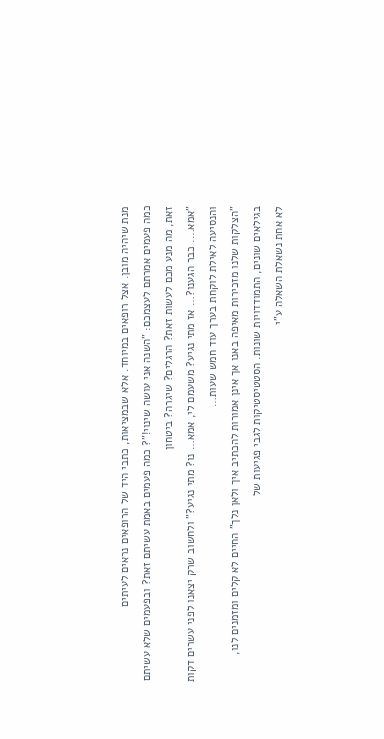מנת שיהיה מובן. אצל רופאים במיוחד. אלא שבמציאות, כתבי היד של הרופאים נראים לעיתים
כמה פעמים אמרתם לעצמכם: "השנה אני עושה שינוי!"? כמה פעמים באמת עשיתם זאת? ובפעמים שלא עשיתם זאת, מה מנע מכם לעשות זאת? הרגלים? שיגרה? ביטחון
"אמא…. כבר הגענו?… אז מתי נגיע? משעמם לי, אמא… נו? מתי נגיע?" ולחשוב שרק יצאנו לפני עשרים דקות והנסיעה לאילת לוקחת בערך עוד חמש שעות…
"הצלקות שלנו מזכירות מאיפה באנו אך אינן אמורות להכתיב איך ולאן נלך" החיים לא קלים ומזמנים לנו, בגילאים שונים, התמודדויות שונות. הסטטיסטיקות לגבי פגיעות של
לא אחת נשאלת השאלה ע"י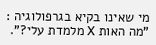מי שאינו בקיא בגרפולוגיה : "מה האות X מלמדת עלי?".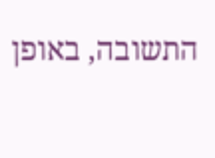התשובה, באופן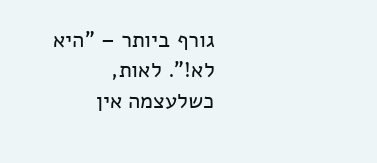גורף ביותר – "היא לא!". לאות, כשלעצמה אין